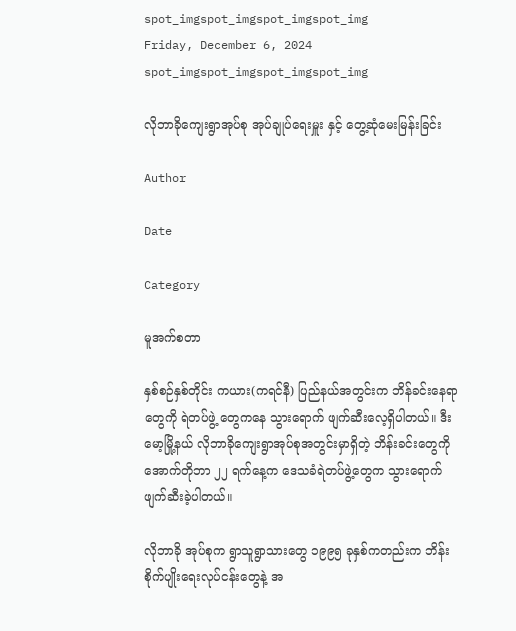spot_imgspot_imgspot_imgspot_img
Friday, December 6, 2024
spot_imgspot_imgspot_imgspot_img

လိုဘာခိုကျေးရွာအုပ်စု အုပ်ချုပ်ရေးမှူး နှင့် တွေ့ဆုံမေးမြန်းခြင်း

Author

Date

Category

မူအက်စတာ

နှစ်စဉ်နှစ်တိုင်း ကယား(ကရင်နီ) ပြည်နယ်အတွင်းက ဘိန်ခင်းနေရာတွေကို ရဲတပ်ဖွဲ့ တွေကနေ သွားရောက် ဖျက်ဆီးလေ့ရှိပါတယ်။ ဒီးမော့မြို့နယ် လိုဘာခိုကျေးရွာအုပ်စုအတွင်းမှာရှိတဲ့ ဘိန်းခင်းတွေကို အောက်တိုဘာ ၂၂ ရက်နေ့က ဒေသခံရဲတပ်ဖွဲ့တွေက သွားရောက်ဖျက်ဆီးခဲ့ပါတယ်။

လိုဘာခို အုပ်စုက ရွာသူရွာသားတွေ ၁၉၉၅ ခုနှစ်ကတည်းက ဘိန်းစိုက်ပျိုးရေးလုပ်ငန်းတွေနဲ့ အ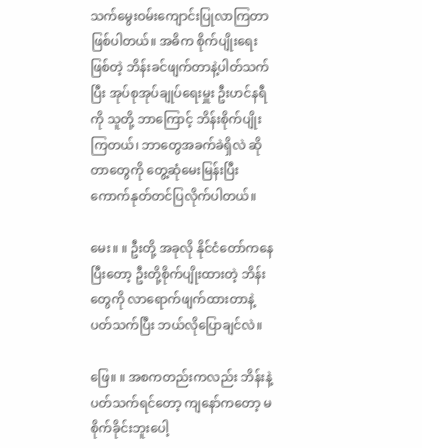သက်မွေးဝမ်းကျောင်းပြုလာကြတာဖြစ်ပါတယ်။ အဓိက စိုက်ပျိုးရေးဖြစ်တဲ့ ဘိန်းခင်ဖျက်တာနဲ့ပါတ်သက်ပြီး အုပ်စုအုပ်ချုပ်ရေးမှူး ဦးဟင်နရီကို သူတို့ ဘာကြောင့် ဘိန်းစိုက်ပျိုးကြတယ်၊ ဘာတွေအခက်ခဲရှိလဲ ဆိုတာတွေကို တွေ့ဆုံမေးမြန်းပြီး ကောက်နုတ်တင်ပြလိုက်ပါတယ်။

မေး။ ။ ဦးတို့ အခုလို နိုင်ငံတော်ကနေပြီးတော့ ဦးတို့စိုက်ပျိုးထားတဲ့ ဘိန်းတွေကို လာရောက်ဖျက်ထားတာနဲ့ ပတ်သက်ပြီး ဘယ်လိုပြောချင်လဲ။

ဖြေ။ ။ အစကတည်းကလည်း ဘိန်းနဲ့ပတ်သက်ရင်တော့ ကျနော်ကတော့ မစိုက်ခိုင်းဘူးပေါ့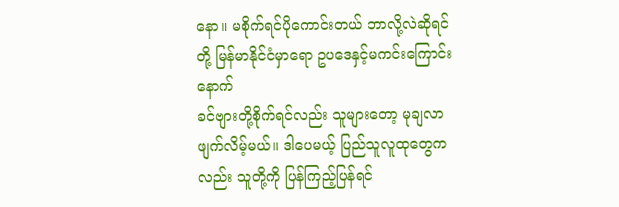နော။ မစိုက်ရင်ပိုကောင်းတယ် ဘာလို့လဲဆိုရင် တို့ မြန်မာနိုင်ငံမှာရော ဥပဒေနှင့်မကင်းကြောင်း နောက်
ခင်ဗျားတို့စိုက်ရင်လည်း သူများတော့ မုချလာဖျက်လိမ့်မယ်။ ဒါပေမယ့် ပြည်သူလူထုတွေကလည်း သူတို့ကို ပြန်ကြည့်ပြန်ရင်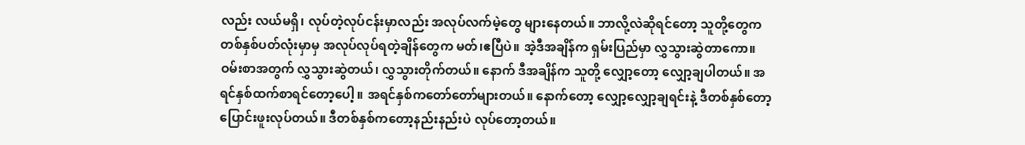လည်း လယ်မရှိ၊ လုပ်တဲ့လုပ်ငန်းမှာလည်း အလုပ်လက်မဲ့တွေ များနေတယ်။ ဘာလို့လဲဆိုရင်တော့ သူတို့တွေက တစ်နှစ်ပတ်လုံးမှာမှ အလုပ်လုပ်ရတဲ့ချိန်တွေက မတ်၊ဧပြီပဲ။ အဲ့ဒီအချိန်က ရှမ်းပြည်မှာ လွှသွားဆွဲတာကော။ ဝမ်းစာအတွက် လွှသွားဆွဲတယ်၊ လွှသွားတိုက်တယ်။ နောက် ဒီအချိန်က သူတို့ လျှော့တော့ လျှော့ချပါတယ်။ အရင်နှစ်ထက်စာရင်တော့ပေါ့ ။ အရင်နှစ်ကတော်တော်များတယ်။ နောက်တော့ လျှော့လျှော့ချရင်းနဲ့ ဒီတစ်နှစ်တော့ ပြောင်းဖူးလုပ်တယ်။ ဒီတစ်နှစ်ကတော့နည်းနည်းပဲ လုပ်တော့တယ်။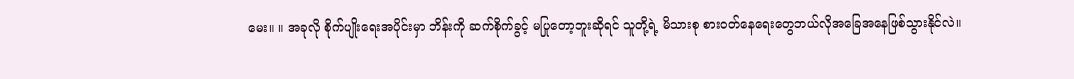မေး။ ။ အခုလို စိုက်ပျိုးရေးအပိုင်းမှာ ဘိန်းကို ဆက်စိုက်ခွင့် မပြုတော့ဘူးဆိုရင် သူတို့ရဲ့ မိသားစု စားဝတ်နေရေးတွေဘယ်လိုအခြေအနေဖြစ်သွားနိုင်လဲ။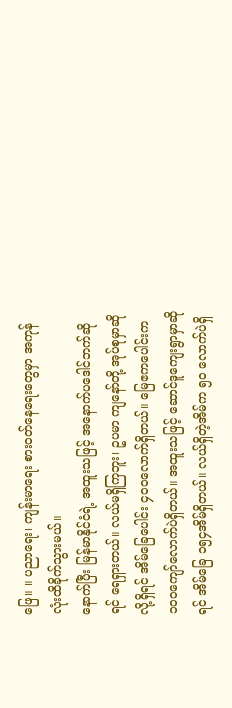ဖြေ။ ။ ပညာရေး၊ ကျန်းမာရေး စားဝတ်နေရေးတွေမှာ အကုန်လုံးထိခိုက်သွားမယ်။
နောက်ပြီး မြန်မာနိုင်ငံရဲ့ အထူးသဖြင့် အနောက်ပဒေါင်ဘက်ဆိုရင် ရေရှားတယ်။ လယ်မရှိကြဘူး၊ ဥပမာ ကျနော်တို့ အုပ်စုမှာဆိုလို့ရှိရင် အိမ်ခြေပေါင်း ၄၀ဝလောက်ရှိတယ်။ မြေဧကပေါင်းက ၁၀ဝကျော်လောက်ပဲရှိတယ်။ အထူးသဖြင့် ဆောင်ဒူကျေးရွာမှာဆိုရင် အိမ်ခြေ ၁၅၄အိမ်ရှိတယ်။ လယ်ရှိတဲ့အိမ်က ၅ဝ လောက်ပဲရှိ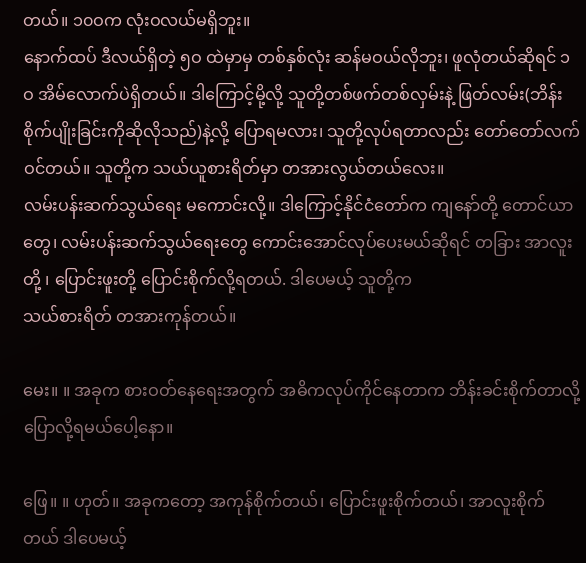တယ်။ ၁၀ဝက လုံးဝလယ်မရှိဘူး။
နောက်ထပ် ဒီလယ်ရှိတဲ့ ၅ဝ ထဲမှာမှ တစ်နှစ်လုံး ဆန်မဝယ်လိုဘူး၊ ဖူလုံတယ်ဆိုရင် ၁ဝ အိမ်လောက်ပဲရှိတယ်။ ဒါကြောင့်မို့လို့ သူတို့တစ်ဖက်တစ်လှမ်းနဲ့ ဖြတ်လမ်း(ဘိန်းစိုက်ပျိုးခြင်းကိုဆိုလိုသည်)နဲ့လို့ ပြောရမလား၊ သူတို့လုပ်ရတာလည်း တော်တော်လက်ဝင်တယ်။ သူတို့က သယ်ယူစားရိတ်မှာ တအားလွယ်တယ်လေး။
လမ်းပန်းဆက်သွယ်ရေး မကောင်းလို့။ ဒါကြောင့်နိုင်ငံတော်က ကျနော်တို့ တောင်ယာတွေ၊ လမ်းပန်းဆက်သွယ်ရေးတွေ ကောင်းအောင်လုပ်ပေးမယ်ဆိုရင် တခြား အာလူးတို့ ၊ ပြောင်းဖူးတို့ ပြောင်းစိုက်လို့ရတယ်. ဒါပေမယ့် သူတို့က
သယ်စားရိတ် တအားကုန်တယ်။

မေး။ ။ အခုက စားဝတ်နေရေးအတွက် အဓိကလုပ်ကိုင်နေတာက ဘိန်းခင်းစိုက်တာလို့
ပြောလို့ရမယ်ပေါ့နော။

ဖြေ။ ။ ဟုတ်။ အခုကတော့ အကုန်စိုက်တယ်၊ ပြောင်းဖူးစိုက်တယ်၊ အာလူးစိုက်တယ် ဒါပေမယ့်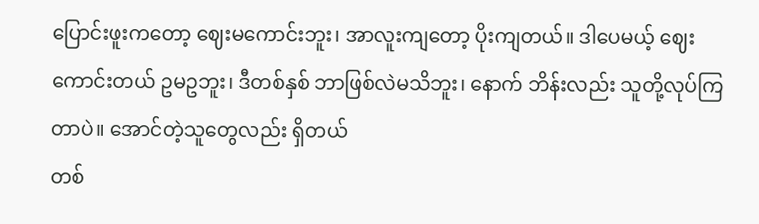ပြောင်းဖူးကတော့ ဈေးမကောင်းဘူး၊ အာလူးကျတော့ ပိုးကျတယ်။ ဒါပေမယ့် ဈေးကောင်းတယ် ဥမဥဘူး၊ ဒီတစ်နှစ် ဘာဖြစ်လဲမသိဘူး၊ နောက် ဘိန်းလည်း သူတို့လုပ်ကြတာပဲ။ အောင်တဲ့သူတွေလည်း ရှိတယ်
တစ်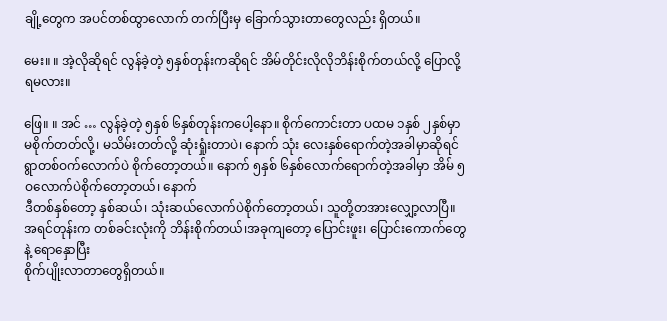ချို့တွေက အပင်တစ်ထွာလောက် တက်ပြီးမှ ခြောက်သွားတာတွေလည်း ရှိတယ်။

မေး။ ။ အဲ့လိုဆိုရင် လွန်ခဲ့တဲ့ ၅နှစ်တုန်းကဆိုရင် အိမ်တိုင်းလိုလိုဘိန်းစိုက်တယ်လို့ ပြောလို့ရမလား။

ဖြေ။ ။ အင် … လွန်ခဲ့တဲ့ ၅နှစ် ၆နှစ်တုန်းကပေါ့နော။ စိုက်ကောင်းတာ ပထမ ၁နှစ် ၂နှစ်မှာ မစိုက်တတ်လို့၊ မသိမ်းတတ်လို့ ဆုံးရှုံးတာပဲ၊ နောက် သုံး လေးနှစ်ရောက်တဲ့အခါမှာဆိုရင် ရွာတစ်ဝက်လောက်ပဲ စိုက်တော့တယ်။ နောက် ၅နှစ် ၆နှစ်လောက်ရောက်တဲ့အခါမှာ အိမ် ၅ဝလောက်ပဲစိုက်တော့တယ်၊ နောက်
ဒီတစ်နှစ်တော့ နှစ်ဆယ်၊ သုံးဆယ်လောက်ပဲစိုက်တော့တယ်၊ သူတို့တအားလျှော့လာပြီ။ အရင်တုန်းက တစ်ခင်းလုံးကို ဘိန်းစိုက်တယ်၊အခုကျတော့ ပြောင်းဖူး၊ ပြောင်းကောက်တွေနဲ့ ရောနှောပြီး
စိုက်ပျိုးလာတာတွေရှိတယ်။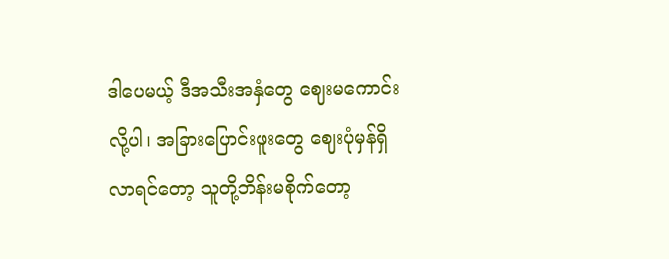ဒါပေမယ့် ဒီအသီးအနှံတွေ ဈေးမကောင်းလို့ပါ၊ အခြားပြောင်းဖူးတွေ ဈေးပုံမှန်ရှိလာရင်တော့ သူတို့ဘိန်းမစိုက်တော့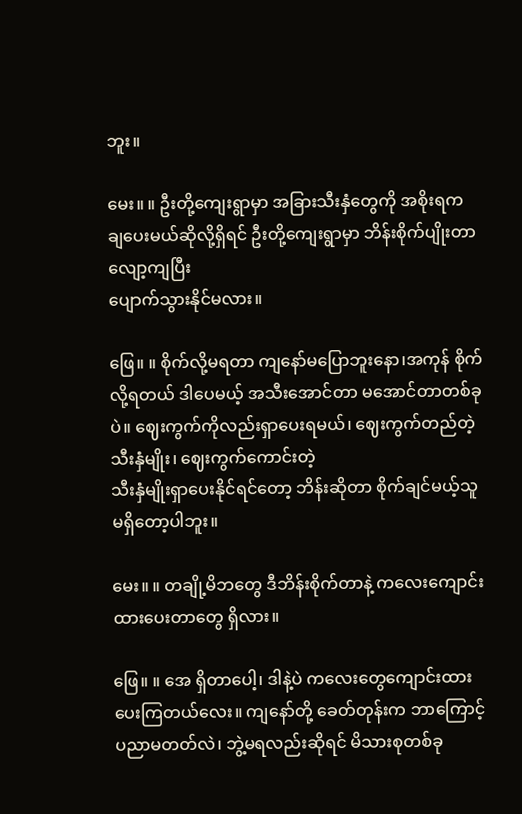ဘူး။

မေး။ ။ ဦးတို့ကျေးရွာမှာ အခြားသီးနှံတွေကို အစိုးရက
ချပေးမယ်ဆိုလို့ရှိရင် ဦးတို့ကျေးရွာမှာ ဘိန်းစိုက်ပျိုးတာ လျော့ကျပြီး
ပျောက်သွားနိုင်မလား။

ဖြေ။ ။ စိုက်လို့မရတာ ကျနော်မပြောဘူးနော၊အကုန် စိုက်လို့ရတယ် ဒါပေမယ့် အသီးအောင်တာ မအောင်တာတစ်ခုပဲ။ ဈေးကွက်ကိုလည်းရှာပေးရမယ်၊ ဈေးကွက်တည်တဲ့သီးနှံမျိုး၊ ဈေးကွက်ကောင်းတဲ့
သီးနှံမျိုးရှာပေးနိုင်ရင်တော့ ဘိန်းဆိုတာ စိုက်ချင်မယ့်သူမရှိတော့ပါဘူး။

မေး။ ။ တချို့မိဘတွေ ဒီဘိန်းစိုက်တာနဲ့ ကလေးကျောင်းထားပေးတာတွေ ရှိလား။

ဖြေ။ ။ အေ ရှိတာပေါ့၊ ဒါနဲ့ပဲ ကလေးတွေကျောင်းထားပေးကြတယ်လေး။ ကျနော်တို့ ခေတ်တုန်းက ဘာကြောင့် ပညာမတတ်လဲ၊ ဘွဲ့မရလည်းဆိုရင် မိသားစုတစ်ခု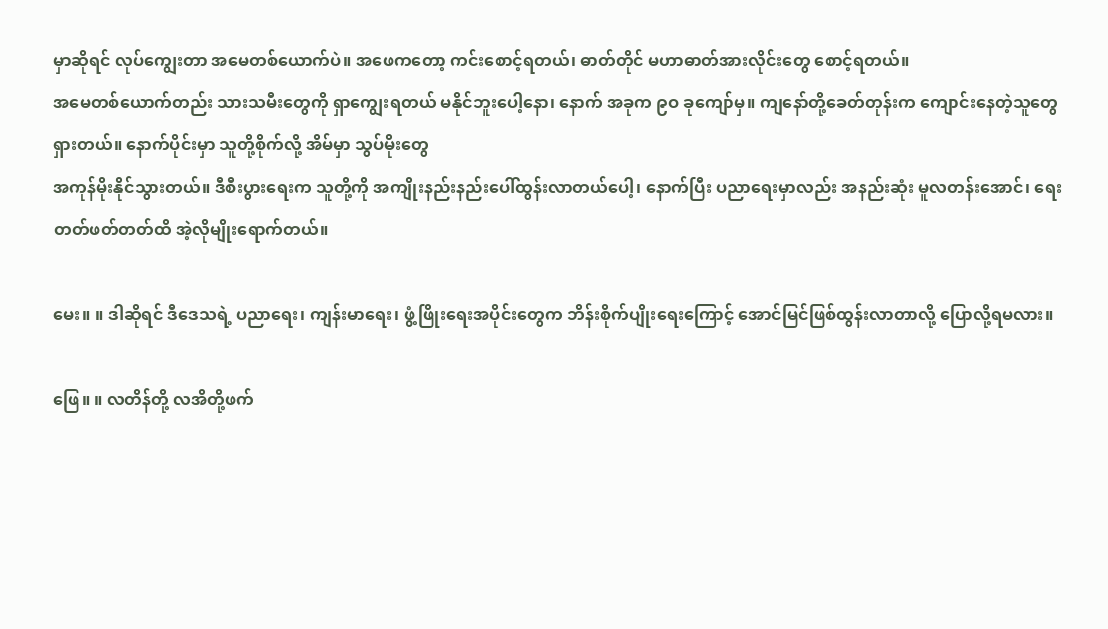မှာဆိုရင် လုပ်ကျွေးတာ အမေတစ်ယောက်ပဲ။ အဖေကတော့ ကင်းစောင့်ရတယ်၊ ဓာတ်တိုင် မဟာဓာတ်အားလိုင်းတွေ စောင့်ရတယ်။
အမေတစ်ယောက်တည်း သားသမီးတွေကို ရှာကျွေးရတယ် မနိုင်ဘူးပေါ့နော၊ နောက် အခုက ၉ဝ ခုကျော်မှ။ ကျနော်တို့ခေတ်တုန်းက ကျောင်းနေတဲ့သူတွေရှားတယ်။ နောက်ပိုင်းမှာ သူတို့စိုက်လို့ အိမ်မှာ သွပ်မိုးတွေ
အကုန်မိုးနိုင်သွားတယ်။ ဒီစီးပွားရေးက သူတို့ကို အကျိုးနည်းနည်းပေါ်ထွန်းလာတယ်ပေါ့၊ နောက်ပြီး ပညာရေးမှာလည်း အနည်းဆုံး မူလတန်းအောင်၊ ရေးတတ်ဖတ်တတ်ထိ အဲ့လိုမျိုးရောက်တယ်။

မေး။ ။ ဒါဆိုရင် ဒီဒေသရဲ့ ပညာရေး၊ ကျန်းမာရေး၊ ဖွံ့ဖြိုးရေးအပိုင်းတွေက ဘိန်းစိုက်ပျိုးရေးကြောင့် အောင်မြင်ဖြစ်ထွန်းလာတာလို့ ပြောလို့ရမလား။

ဖြေ။ ။ လတိန်တို့ လအိတို့ဖက်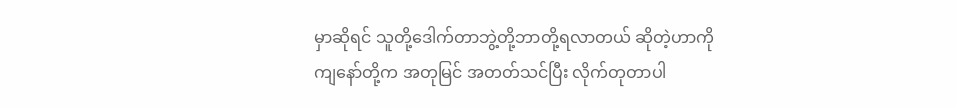မှာဆိုရင် သူတို့ဒေါက်တာဘွဲ့တို့ဘာတို့ရလာတယ် ဆိုတဲ့ဟာကို ကျနော်တို့က အတုမြင် အတတ်သင်ပြီး လိုက်တုတာပါ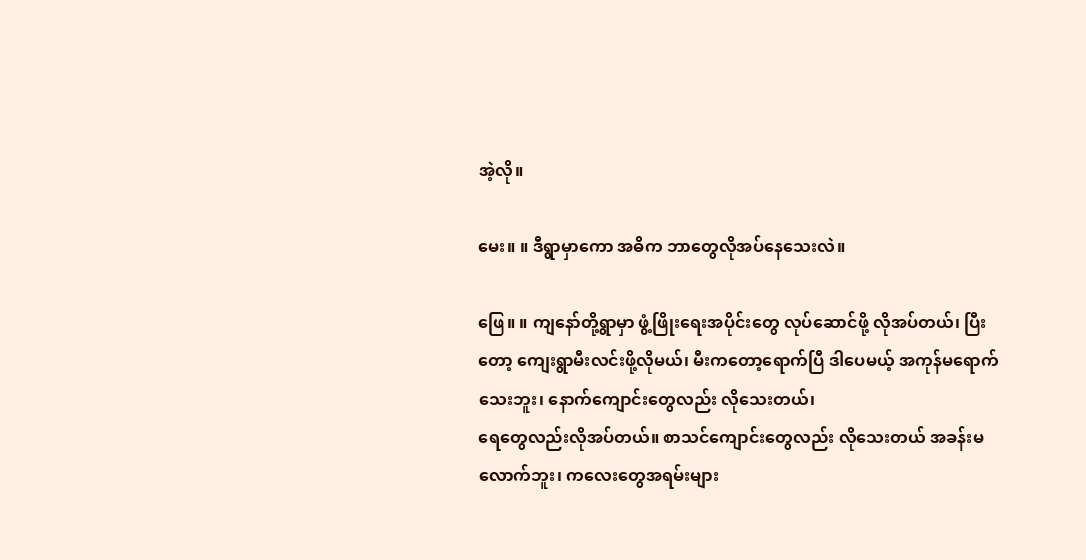အဲ့လို။

မေး။ ။ ဒီရွာမှာကော အဓိက ဘာတွေလိုအပ်နေသေးလဲ။

ဖြေ။ ။ ကျနော်တို့ရွာမှာ ဖွံ့ဖြိုးရေးအပိုင်းတွေ လုပ်ဆောင်ဖို့ လိုအပ်တယ်၊ ပြီးတော့ ကျေးရွာမီးလင်းဖို့လိုမယ်၊ မီးကတော့ရောက်ပြီ ဒါပေမယ့် အကုန်မရောက်သေးဘူး၊ နောက်ကျောင်းတွေလည်း လိုသေးတယ်၊
ရေတွေလည်းလိုအပ်တယ်။ စာသင်ကျောင်းတွေလည်း လိုသေးတယ် အခန်းမလောက်ဘူး၊ ကလေးတွေအရမ်းများ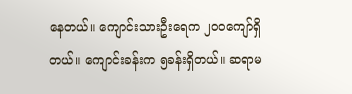နေတယ်။ ကျောင်းသားဦးရေက ၂၀ဝကျော်ရှိတယ်။ ကျောင်းခန်းက ၅ခန်းရှိတယ်။ ဆရာမ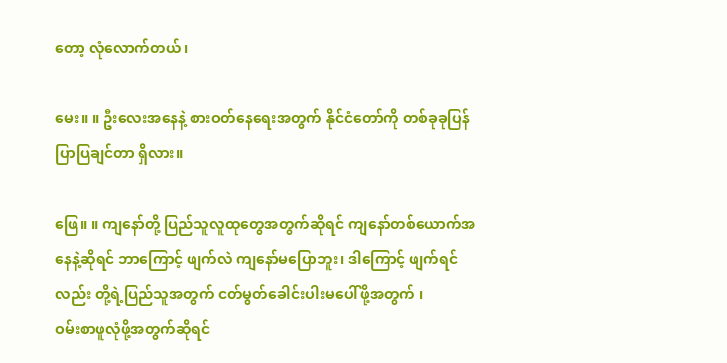တော့ လုံလောက်တယ်၊

မေး။ ။ ဦးလေးအနေနဲ့ စားဝတ်နေရေးအတွက် နိုင်ငံတော်ကို တစ်ခုခုပြန်ပြာပြချင်တာ ရှိလား။

ဖြေ။ ။ ကျနော်တို့ ပြည်သူလူထုတွေအတွက်ဆိုရင် ကျနော်တစ်ယောက်အနေနဲ့ဆိုရင် ဘာကြောင့် ဖျက်လဲ ကျနော်မပြောဘူး၊ ဒါကြောင့် ဖျက်ရင်လည်း တို့ရဲ့ပြည်သူအတွက် ငတ်မွတ်ခေါင်းပါးမပေါ်ဖို့အတွက် ၊
ဝမ်းစာဖူလုံဖို့အတွက်ဆိုရင်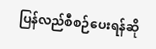ပြန်လည်စီစဉ်ပေးရန်ဆို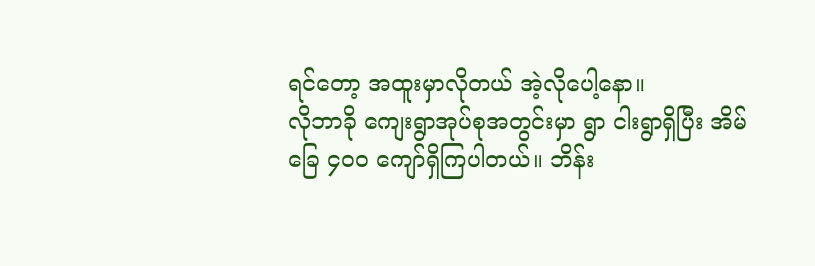ရင်တော့ အထူးမှာလိုတယ် အဲ့လိုပေါ့နော။
လိုဘာခို ကျေးရွာအုပ်စုအတွင်းမှာ ရွာ ငါးရွာရှိပြီး အိမ်ခြေ ၄၀ဝ ကျော်ရှိကြပါတယ်။ ဘိန်း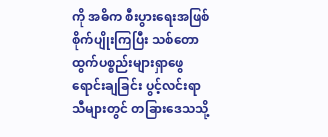ကို အဓိက စီးပွားရေးအဖြစ်စိုက်ပျိုးကြပြီး သစ်တောထွက်ပစ္စည်းများရှာဖွေရောင်းချခြင်း ပွင့်လင်းရာသီများတွင် တခြားဒေသသို့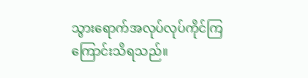သွားရောက်အလုပ်လုပ်ကိုင်ကြကြောင်းသိရသည်။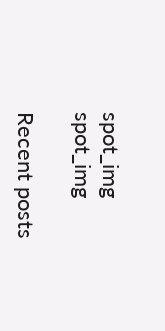spot_img
spot_img

Recent posts